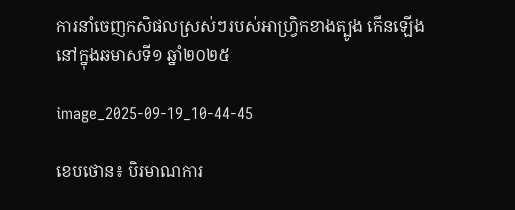ការនាំចេញកសិផលស្រស់ៗរបស់អាហ្វ្រិកខាងត្បូង កើនឡើងនៅក្នុងឆមាសទី១ ឆ្នាំ២០២៥

image_2025-09-19_10-44-45

ខេបថោន៖ បិរមាណការ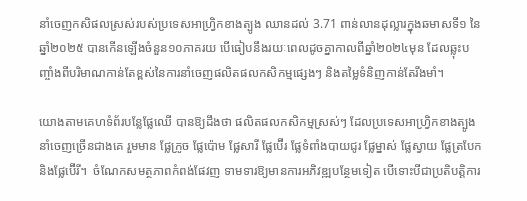នាំចេញកសិផលស្រស់របស់ប្រទេសអាហ្រ្វិកខាងត្បូង ឈានដល់ 3.71 ពាន់លានដុល្លារក្នុងឆមាសទី១ នៃឆ្នាំ២០២៥ បានកើនឡើងចំនួន១០ភាគរយ បើធៀបនឹងរយៈពេលដូចគ្នាកាលពីឆ្នាំ២០២៤មុន ដែលឆ្លុះបញ្ចាំងពីបរិមាណកាន់តែខ្ពស់នៃការនាំចេញផលិតផលកសិកម្មផ្សេងៗ និងតម្លៃទំនិញកាន់តែរឹងមាំ។

យោងតាមគេហទំព័របន្លែផ្លែឈើ បានឱ្យដឹងថា ផលិតផលកសិកម្មស្រស់ៗ ដែលប្រទេសអាហ្វ្រិកខាងត្បូងនាំចេញច្រើនជាងគេ រួមមាន ផ្លែក្រូច ផ្លែប៉ោម ផ្លែសារី ផ្លែប៊ើរ ផ្លែទំពាំងបាយជូរ ផ្លែម្នាស់ ផ្លែស្វាយ ផ្លែត្របែក និងផ្លែប៊ើរី។  ចំណែកសមត្ថភាពកំពង់ផែវញ ទាមទារឱ្យមានការអភិវឌ្ឍបន្ថែមទៀត បើទោះបីជាប្រតិបត្តិការ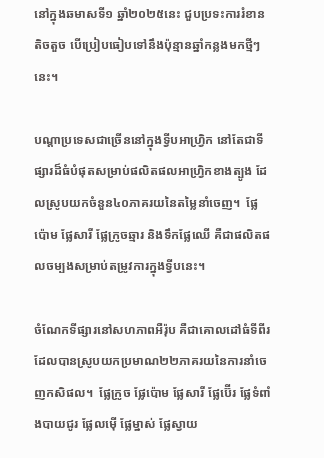នៅក្នុងឆមាសទី១ ឆ្នាំ២០២៥នេះ ជួបប្រទះការរំខានតិចតួច បើប្រៀបធៀបទៅនឹងប៉ុន្មានឆ្នាំកន្លងមកថ្មីៗនេះ។

បណ្តាប្រទេសជាច្រើននៅក្នុងទ្វីបអាហ្រ្វិក នៅតែជាទីផ្សារដ៏ធំបំផុតសម្រាប់ផលិតផលអាហ្វ្រិកខាងត្បូង ដែលស្រូបយកចំនួន៤០ភាគរយនៃតម្លៃនាំចេញ។  ផ្លែប៉ោម ផ្លែសារី ផ្លែក្រូចឆ្មារ និងទឹកផ្លែឈើ គឺជាផលិតផលចម្បងសម្រាប់តម្រូវការក្នុងទ្វីបនេះ។

ចំណែកទីផ្សារនៅសហភាពអឺរ៉ុប គឺជាគោលដៅធំទីពីរ ដែលបានស្រូបយកប្រមាណ២២ភាគរយនៃការនាំចេញកសិផល។  ផ្លែក្រូច ផ្លែប៉ោម ផ្លែសារី ផ្លែប៊ើរ ផ្លែទំពាំងបាយជូរ ផ្លែលម៉ើ ផ្លែម្នាស់ ផ្លែស្វាយ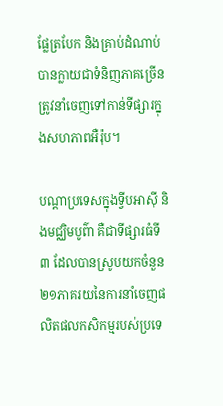ផ្លែត្របែក និងគ្រាប់ដំណាប់ បានក្លាយជាទំនិញភាគច្រើនត្រូវនាំចេញទៅកាន់ទីផ្សារក្នុងសហភាពអឺរ៉ុប។

បណ្តាប្រទេសក្នុងទ្វីបអាស៊ី និងមជ្ឈិមបូព៌ា គឺជាទីផ្សារធំទី៣ ដែលបានស្រូបយកចំនួន២១ភាគរយនៃការនាំចេញផលិតផលកសិកម្មរបស់ប្រទេ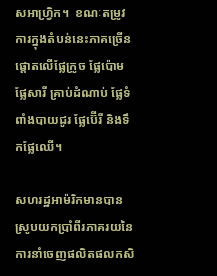សអាហ្វ្រិក។  ខណៈតម្រូវការក្នុងតំបន់នេះភាគច្រើនផ្តោតលើផ្លែក្រូច ផ្លែប៉ោម ផ្លែសារី គ្រាប់ដំណាប់ ផ្លែទំពាំងបាយជូរ ផ្លែប៊ើរី និងទឹកផ្លែឈើ។

សហរដ្ឋអាម៉រិកមានបានស្រូបយកប្រាំពីរភាគរយនៃការនាំចេញផលិតផលកសិ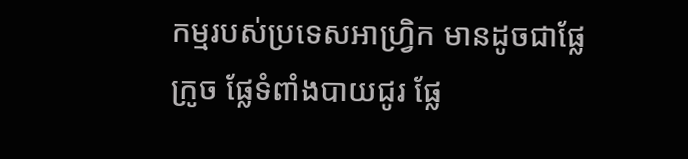កម្មរបស់ប្រទេសអាហ្វ្រិក មានដូចជាផ្លែក្រូច ផ្លែទំពាំងបាយជូរ ផ្លែ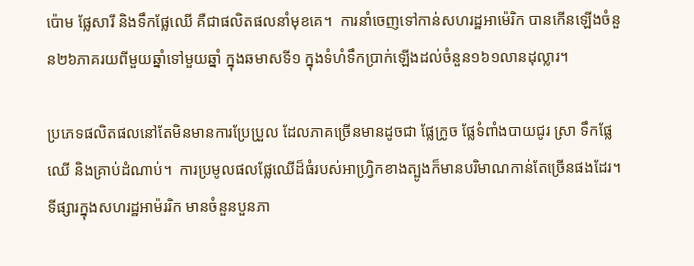ប៉ោម ផ្លែសារី និងទឹកផ្លែឈើ គឺជាផលិតផលនាំមុខគេ។  ការនាំចេញទៅកាន់សហរដ្ឋអាម៉េរិក បានកើនឡើងចំនួន២៦ភាគរយពីមួយឆ្នាំទៅមួយឆ្នាំ ក្នុងឆមាសទី១ ក្នុងទំហំទឹកប្រាក់ឡើងដល់ចំនួន១៦១លានដុល្លារ។

ប្រភេទផលិតផលនៅតែមិនមានការប្រែប្រួល ដែលភាគច្រើនមានដូចជា ផ្លែក្រូច ផ្លែទំពាំងបាយជូរ ស្រា ទឹកផ្លែឈើ និងគ្រាប់ដំណាប់។  ការប្រមូលផលផ្លែឈើដ៏ធំរបស់អាហ្រ្វិកខាងត្បូងក៏មានបរិមាណកាន់តែច្រើនផងដែរ។  ទីផ្សារក្នុងសហរដ្ឋអាម៉ររិក មានចំនួនបួនភា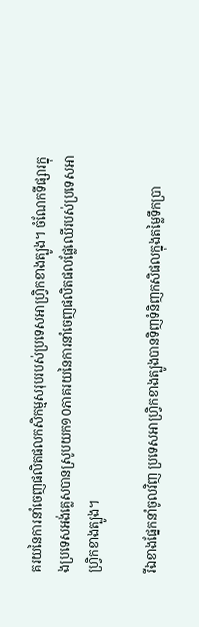គរយនៃការនាំចេញផលិតផលកសិកម្មសរុបរបស់ប្រទេសអាហ្វ្រិកខាងត្បូង។ ចំណែកទីផ្សារក្នុងប្រទេសអង់គ្លេសបានស្រូបយក១០ភាគរយនៃការនាំចេញផលិតផលផ្លែឈើរបស់ប្រទេសអាហ្វ្រិកខាងត្បូង។

រីឯខាងផ្នែកនាំចូលវិញ ប្រទេសអាហ្រ្វិកខាងត្បូងបានទិញទំនិញកសិផលក្នុងតម្លៃទឹកប្រា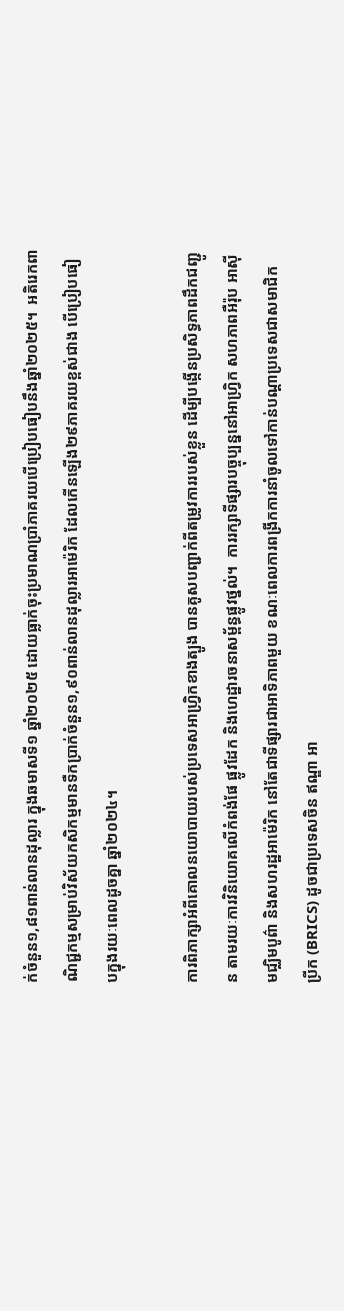ក់ចំនួន១,៨១ពាន់លានដុល្លារ ក្នុងឆមាសទី១ ឆ្នាំ២០២៥ ដោយធ្លាក់ចុះប្រមាណប្រាំភាគរយបើប្រៀបធៀបនឹងឆ្នាំ២០២៥។  អតិរេកពាណិជ្ជកម្មសម្រាប់វិស័យកសិកម្មមានទឺកប្រាក់ចំនួន១,៩០ពាន់លានដុល្លារអាម៉េរិក ដែលកើនឡើង២៩ភាគរយខ្ពស់ជាង បើប្រៀបធៀបក្នុងរយៈពេលដូចគ្នា ឆ្នាំ២០២៤។

ការពិភាក្សាអំពីគោលនយោបាយរបស់ប្រទេសអាហ្វ្រិកខាងត្បូង បានគូសបញ្ជាក់ពីតម្រូវការរបស់ខ្លួន ដើម្បីបង្កើនប្រសិទ្ធភាពដឹកជញ្ជូន តាមរយៈការវិនិយោគលើកំពង់ផែ ផ្លូវដែក និងហេដ្ឋារចនាសម្ព័ន្ធផ្លូវថ្នល់។  ការរក្សាទីផ្សារបច្ចុប្បន្ននៅអាហ្រ្វិក សហភាពអឺរ៉ុប អាស៊ី មជ្ឈិមបូព៌ា និងសហរដ្ឋអាម៉េរិក នៅតែជាទីផ្សារជាអាទិភាពមួយ ខណៈពេលការពង្រីកការនាំចូលទៅកាន់បណ្តាប្រទេសជាសមាជិក ប្រីក (BRICS) ដូចជាប្រទេសចិន ឥណ្ឌា អា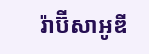រ៉ាប៊ីសាអូឌី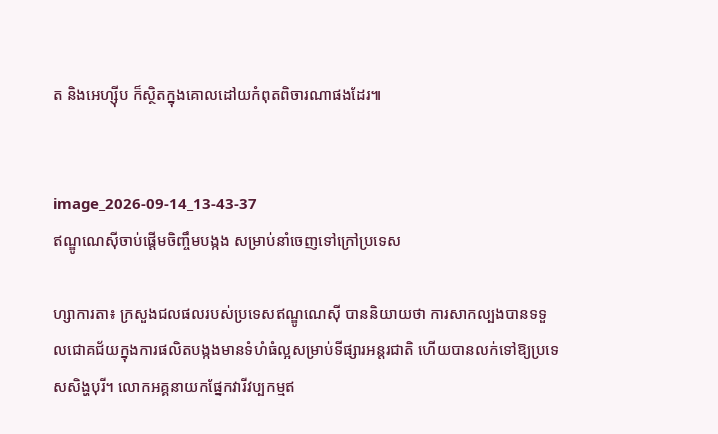ត និងអេហ្ស៊ីប ក៏ស្ថិតក្នុងគោលដៅយកំពុតពិចារណាផងដែរ៕


image_2026-09-14_13-43-37
ឥណ្ឌូណេស៊ីចាប់ផ្តើមចិញ្ចឹមបង្កង សម្រាប់នាំចេញទៅក្រៅប្រទេស

ហ្សាការតា៖ ក្រសួងជលផលរបស់ប្រទេសឥណ្ឌូណេស៊ី បាននិយាយថា ការសាកល្បងបានទទួលជោគជ័យក្នុងការផលិតបង្កងមានទំហំធំល្អសម្រាប់ទីផ្សារអន្តរជាតិ ហើយបានលក់ទៅឱ្យប្រទេសសិង្ហបុរី។ លោកអគ្គនាយកផ្នែកវារីវប្បកម្មឥ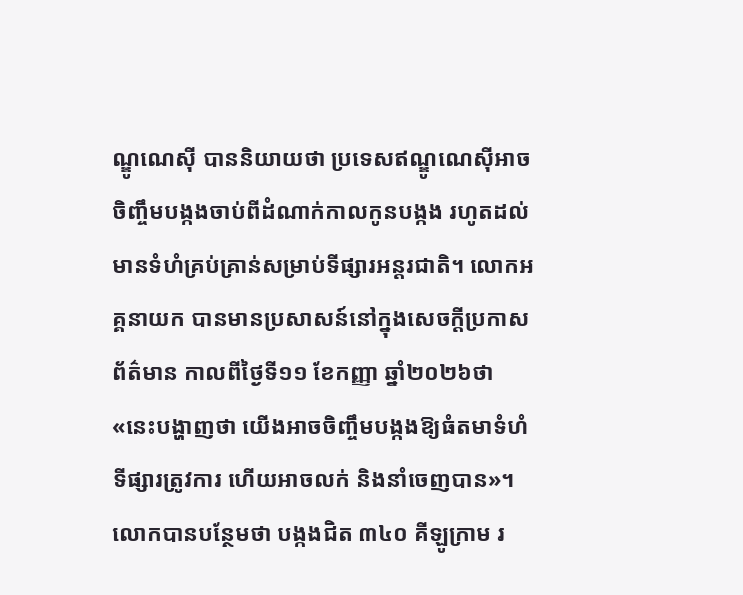ណ្ឌូណេស៊ី បាននិយាយថា ប្រទេសឥណ្ឌូណេស៊ីអាចចិញ្ចឹមបង្កងចាប់ពីដំណាក់កាលកូនបង្កង រហូតដល់មានទំហំគ្រប់គ្រាន់សម្រាប់ទីផ្សារអន្តរជាតិ។ លោកអគ្គនាយក បានមានប្រសាសន៍នៅក្នុងសេចក្តីប្រកាសព័ត៌មាន កាលពីថ្ងៃទី១១ ខែកញ្ញា ឆ្នាំ២០២៦ថា «នេះបង្ហាញថា យើងអាចចិញ្ចឹមបង្កងឱ្យធំតមាទំហំទីផ្សារត្រូវការ ហើយអាចលក់ និងនាំចេញបាន»។ លោកបានបន្ថែមថា បង្កងជិត ៣៤០ គីឡូក្រាម រ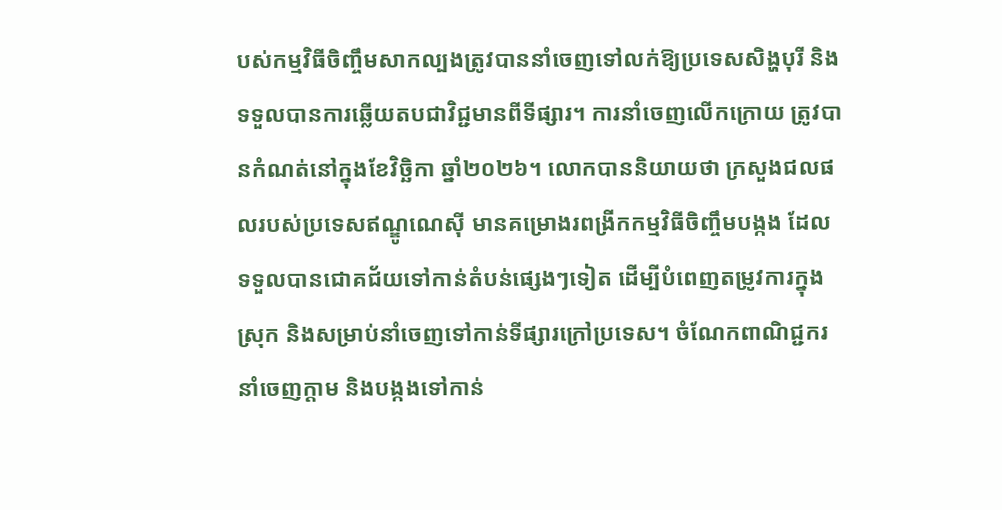បស់កម្មវិធីចិញ្ចឹមសាកល្បងត្រូវបាននាំចេញទៅលក់ឱ្យប្រទេសសិង្ហបុរី និងទទួលបានការឆ្លើយតបជាវិជ្ជមានពីទីផ្សារ។ ការនាំចេញលើកក្រោយ ត្រូវបានកំណត់នៅក្នុងខែវិច្ឆិកា ឆ្នាំ២០២៦។ លោកបាននិយាយថា ក្រសួងជលផលរបស់ប្រទេសឥណ្ឌូណេស៊ី មានគម្រោងរពង្រីកកម្មវិធីចិញ្ចឹមបង្កង ដែលទទួលបានជោគជ័យទៅកាន់តំបន់ផ្សេងៗទៀត ដើម្បីបំពេញតម្រូវការក្នុងស្រុក និងសម្រាប់នាំចេញទៅកាន់ទីផ្សារក្រៅប្រទេស។ ចំណែកពាណិជ្ជករនាំចេញក្តាម និងបង្កងទៅកាន់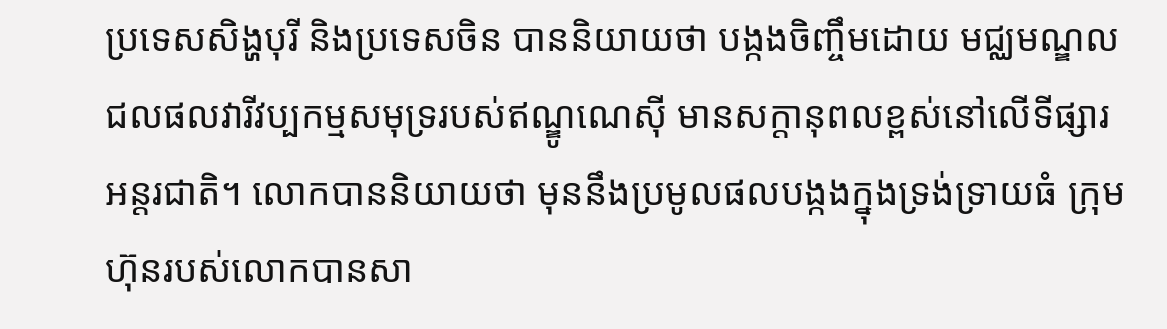ប្រទេសសិង្ហបុរី និងប្រទេសចិន បាននិយាយថា បង្កងចិញ្ចឹមដោយ មជ្ឈមណ្ឌលជលផលវារីវប្បកម្មសមុទ្ររបស់ឥណ្ឌូណេស៊ី មានសក្តានុពលខ្ពស់នៅលើទីផ្សារអន្តរជាតិ។ លោកបាននិយាយថា មុននឹងប្រមូលផលបង្កងក្នុងទ្រង់ទ្រាយធំ ក្រុមហ៊ុនរបស់លោកបានសា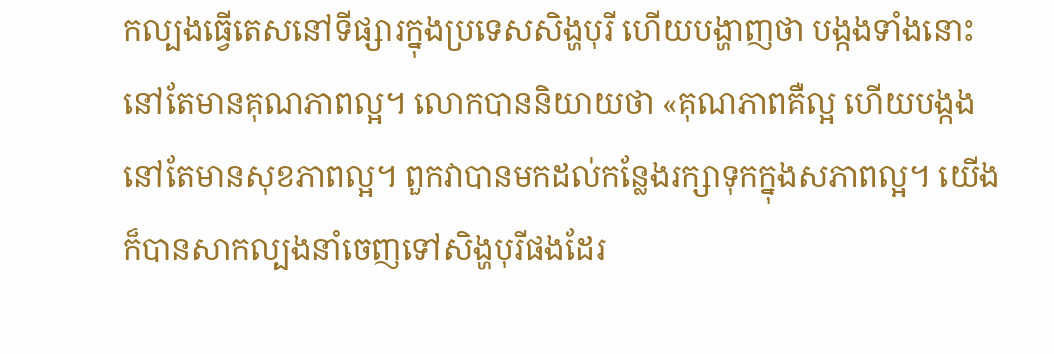កល្បងធ្វើតេសនៅទីផ្សារក្នុងប្រទេសសិង្ហបុរី ហើយបង្ហាញថា បង្កងទាំងនោះនៅតែមានគុណភាពល្អ។ លោកបាននិយាយថា «គុណភាពគឺល្អ ហើយបង្កងនៅតែមានសុខភាពល្អ។ ពួកវាបានមកដល់កន្លែងរក្សាទុកក្នុងសភាពល្អ។ យើងក៏បានសាកល្បងនាំចេញទៅសិង្ហបុរីផងដែរ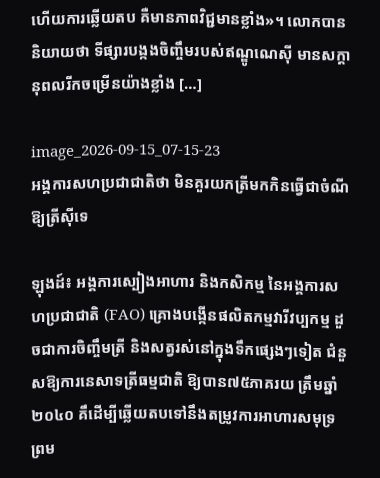ហើយការឆ្លើយតប គឺមានភាពវិជ្ជមានខ្លាំង»។ លោកបាននិយាយថា ទីផ្សារបង្កងចិញ្ចឹមរបស់ឥណ្ឌូណេស៊ី មានសក្តានុពលរីកចម្រើនយ៉ាងខ្លាំង […]

image_2026-09-15_07-15-23
អង្គការសហប្រជាជាតិថា មិនគួរយកត្រីមកកិនធ្វើជាចំណីឱ្យត្រីស៊ីទេ

ឡុងដ៍៖ អង្គការស្បៀងអាហារ និងកសិកម្ម នៃអង្គការសហប្រជាជាតិ (FAO) គ្រោងបង្កើនផលិតកម្មវារីវប្បកម្ម ដួចជាការចិញ្ចឹមត្រី និងសត្វរស់នៅក្នុងទឹកផ្សេងៗទៀត ជំនួសឱ្យការនេសាទត្រីធម្មជាតិ ឱ្យបាន៧៥ភាគរយ ត្រឹមឆ្នាំ២០៤០ គឹដើម្បីឆ្លើយតបទៅនឹងតម្រូវការអាហារសមុទ្រ ព្រម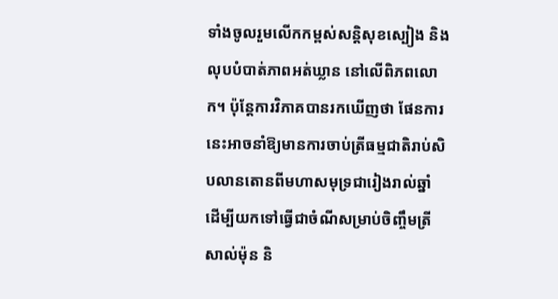ទាំងចូលរួមលើកកម្ពស់សន្តិសុខស្បៀង និងលុបបំបាត់ភាពអត់ឃ្លាន នៅលើពិភពលោក។ ប៉ុន្តែការវិភាគបានរកឃើញថា ផែនការនេះអាចនាំឱ្យមានការចាប់ត្រីធម្មជាតិរាប់សិបលានតោនពីមហាសមុទ្រជារៀងរាល់ឆ្នាំ ដើម្បីយកទៅធ្វើជាចំណីសម្រាប់ចិញ្ចឹមត្រីសាល់ម៉ុន និ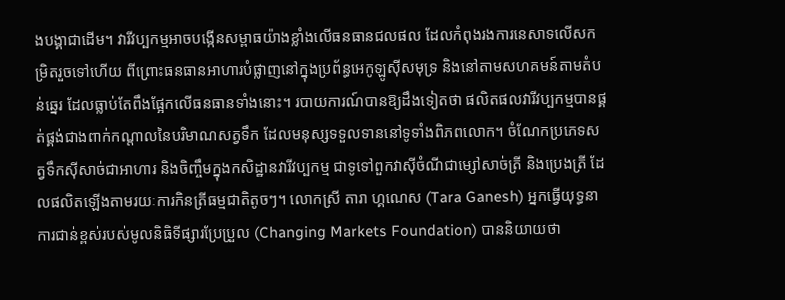ងបង្គាជាដើម។ វារីវប្បកម្មអាចបង្កើនសម្ពាធយ៉ាងខ្លាំងលើធនធានជលផល ដែលកំពុងរងការនេសាទលើសកម្រិតរួចទៅហើយ ពីព្រោះធនធានអាហារបំផ្លាញនៅក្នុងប្រព័ន្ធអេកូឡូស៊ីសមុទ្រ និងនៅតាមសហគមន៍តាមតំបន់ឆ្នេរ ដែលធ្លាប់តែពឹងផ្អែកលើធនធានទាំងនោះ។ របាយការណ៍បានឱ្យដឹងទៀតថា ផលិតផលវារីវប្បកម្មបានផ្គត់ផ្គង់ជាងពាក់កណ្តាលនៃបរិមាណសត្វទឹក ដែលមនុស្សទទួលទាននៅទូទាំងពិភពលោក។ ចំណែកប្រភេទសត្វទឹកស៊ីសាច់ជាអាហារ និងចិញ្ចឹមក្នុងកសិដ្ឋានវារីវប្បកម្ម ជាទូទៅពួកវាស៊ីចំណីជាម្សៅសាច់ត្រី និងប្រេងត្រី ដែលផលិតឡើងតាមរយៈការកិនត្រីធម្មជាតិតូចៗ។ លោកស្រី តារា ហ្គណេស (Tara Ganesh) អ្នកធ្វើយុទ្ធនាការជាន់ខ្ពស់របស់មូលនិធិទីផ្សារប្រែប្រួល (Changing Markets Foundation) បាននិយាយថា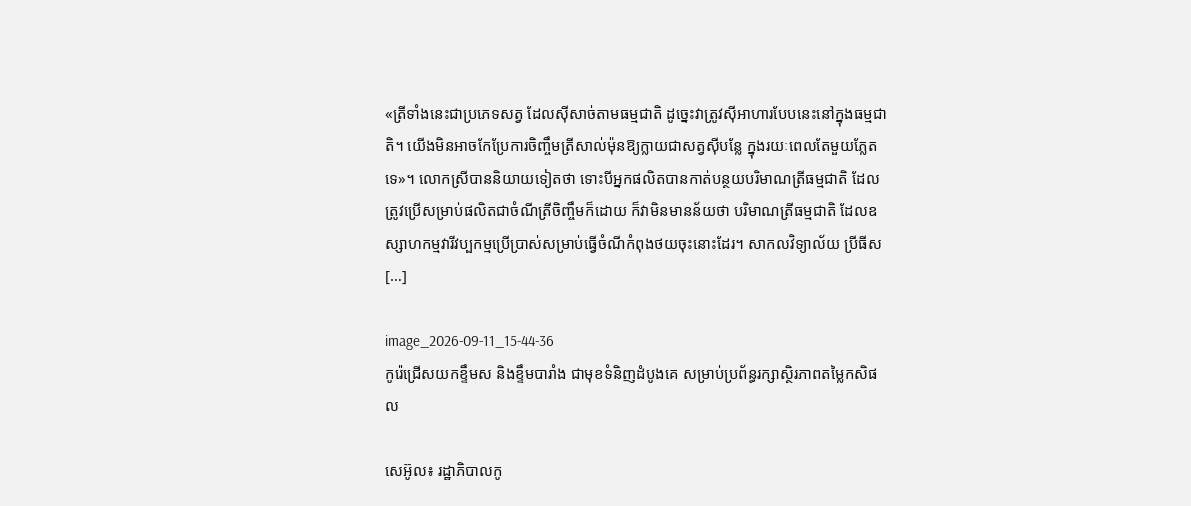«ត្រីទាំងនេះជាប្រភេទសត្វ ដែលស៊ីសាច់តាមធម្មជាតិ ដូច្នេះវាត្រូវស៊ីអាហារបែបនេះនៅក្នុងធម្មជាតិ។ យើងមិនអាចកែប្រែការចិញ្ចឹមត្រីសាល់ម៉ុនឱ្យក្លាយជាសត្វស៊ីបន្លែ ក្នុងរយៈពេលតែមួយភ្លែតទេ»។ លោកស្រីបាននិយាយទៀតថា ទោះបីអ្នកផលិតបានកាត់បន្ថយបរិមាណត្រីធម្មជាតិ ដែលត្រូវប្រើសម្រាប់ផលិតជាចំណីត្រីចិញ្ចឹមក៏ដោយ ក៏វាមិនមានន័យថា បរិមាណត្រីធម្មជាតិ ដែលឧស្សាហកម្មវារីវប្បកម្មប្រើប្រាស់សម្រាប់ធ្វើចំណីកំពុងថយចុះនោះដែរ។ សាកលវិទ្យាល័យ ប្រីធីស […]

image_2026-09-11_15-44-36
កូរ៉េជ្រើសយកខ្ទឹមស និងខ្ទឹមបារាំង ជាមុខទំនិញដំបូងគេ សម្រាប់ប្រព័ន្ធរក្សាស្ថិរភាពតម្លៃកសិផល

សេអ៊ូល៖ រដ្ឋាភិបាលកូ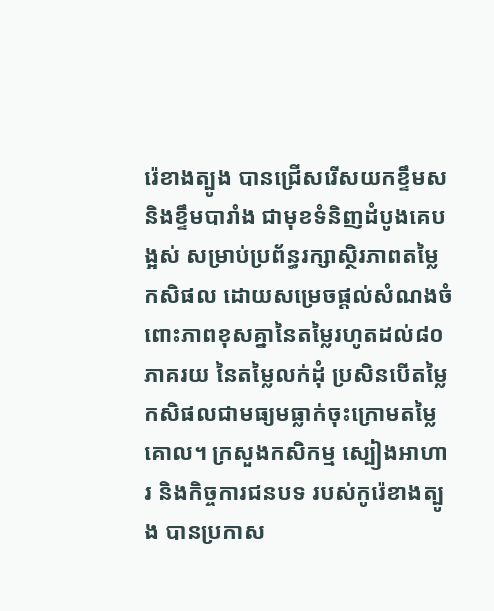រ៉េខាងត្បូង បានជ្រើសរើសយកខ្ទឹមស និងខ្ទឹមបារាំង ជាមុខទំនិញដំបូងគេបង្អស់ សម្រាប់ប្រព័ន្ធរក្សាស្ថិរភាពតម្លៃកសិផល ដោយសម្រេចផ្តល់សំណងចំពោះភាពខុសគ្នានៃតម្លៃរហូតដល់៨០ភាគរយ នៃតម្លៃលក់ដុំ ប្រសិនបើតម្លៃកសិផលជាមធ្យមធ្លាក់ចុះក្រោមតម្លៃគោល។ ក្រសួងកសិកម្ម ស្បៀងអាហារ និងកិច្ចការជនបទ របស់កូរ៉េខាងត្បូង បានប្រកាស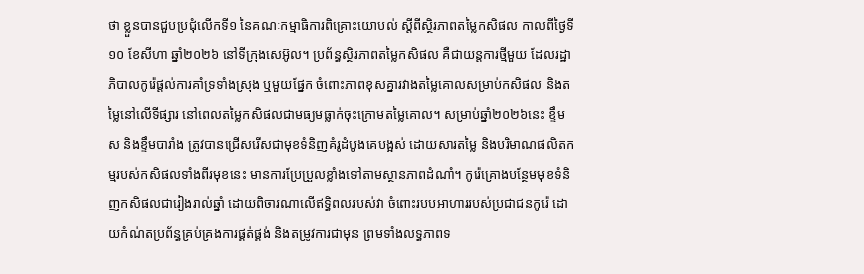ថា ខ្លួនបានជួបប្រជុំលើកទី១ នៃគណៈកម្មាធិការពិគ្រោះយោបល់ ស្តីពីស្ថិរភាពតម្លៃកសិផល កាលពីថ្ងៃទី១០ ខែសីហា ឆ្នាំ២០២៦ នៅទីក្រុងសេអ៊ូល។ ប្រព័ន្ធស្ថិរភាពតម្លៃកសិផល គឺជាយន្តការថ្មីមួយ ដែលរដ្ឋាភិបាលកូរ៉េផ្តល់ការគាំទ្រទាំងស្រុង ឬមួយផ្នែក ចំពោះភាពខុសគ្នារវាងតម្លៃគោលសម្រាប់កសិផល និងតម្លៃនៅលើទីផ្សារ នៅពេលតម្លៃកសិផលជាមធ្យមធ្លាក់ចុះក្រោមតម្លៃគោល។ សម្រាប់ឆ្នាំ២០២៦នេះ ខ្ទឹមស និងខ្ទឹមបារាំង ត្រូវបានជ្រើសរើសជាមុខទំនិញគំរូដំបូងគេបង្អស់ ដោយសារតម្លៃ និងបរិមាណផលិតកម្មរបស់កសិផលទាំងពីរមុខនេះ មានការប្រែប្រួលខ្លាំងទៅតាមស្ថានភាពដំណាំ។ កូរ៉េគ្រោងបន្ថែមមុខទំនិញកសិផលជារៀងរាល់ឆ្នាំ ដោយពិចារណាលើឥទ្ធិពលរបស់វា ចំពោះរបបអាហាររបស់ប្រជាជនកូរ៉េ ដោយកំណ់តប្រព័ន្ធគ្រប់គ្រងការផ្គត់ផ្គង់ និងតម្រូវការជាមុន ព្រមទាំងលទ្ធភាពទ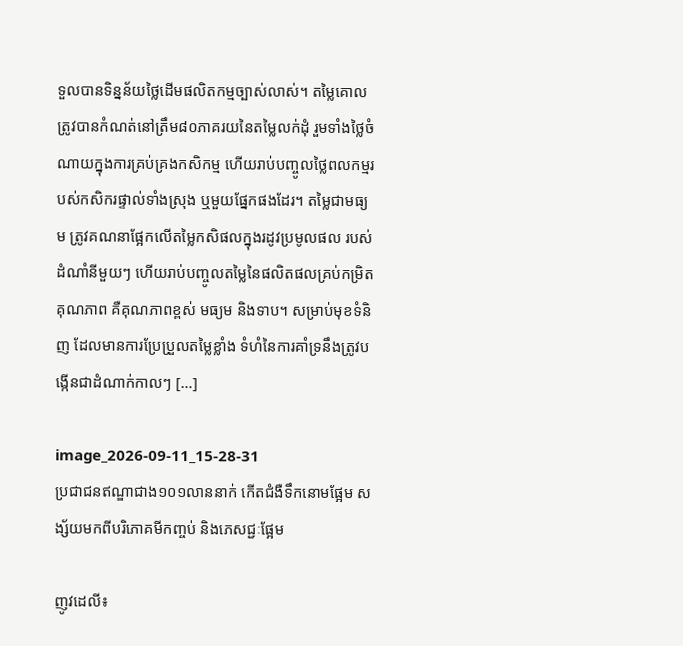ទួលបានទិន្នន័យថ្លៃដើមផលិតកម្មច្បាស់លាស់។ តម្លៃគោលត្រូវបានកំណត់នៅត្រឹម៨០ភាគរយនៃតម្លៃលក់ដុំ រួមទាំងថ្លៃចំណាយក្នុងការគ្រប់គ្រងកសិកម្ម ហើយរាប់បញ្ចូលថ្លៃពលកម្មរបស់កសិករផ្ទាល់ទាំងស្រុង ឬមួយផ្នែកផងដែរ។ តម្លៃជាមធ្យម ត្រូវគណនាផ្អែកលើតម្លៃកសិផលក្នុងរដូវប្រមូលផល របស់ដំណាំនីមួយៗ ហើយរាប់បញ្ចូលតម្លៃនៃផលិតផលគ្រប់កម្រិតគុណភាព គឺគុណភាពខ្ពស់ មធ្យម និងទាប។ សម្រាប់មុខទំនិញ ដែលមានការប្រែប្រួលតម្លៃខ្លាំង ទំហំនៃការគាំទ្រនឹងត្រូវបង្កើនជាដំណាក់កាលៗ […]

image_2026-09-11_15-28-31
ប្រជាជនឥណ្ឌាជាង១០១លាននាក់ កើតជំងឺទឹកនោមផ្អែម សង្ស័យមកពីបរិភោគមីកញ្ចប់ និងភេសជ្ជៈផ្អែម

ញូវដេលី៖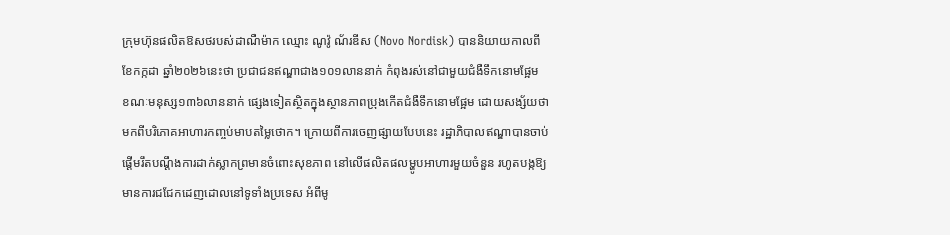ក្រុមហ៊ុនផលិតឱសថរបស់ដាណឺម៉ាក ឈ្មោះ ណូវ៉ូ ណ័រឌីស (Novo Nordisk) បាននិយាយកាលពីខែកក្កដា ឆ្នាំ២០២៦នេះថា ប្រជាជនឥណ្ឌាជាង១០១លាននាក់ កំពុងរស់នៅជាមួយជំងឺទឹកនោមផ្អែម ខណៈមនុស្ស១៣៦លាននាក់ ផ្សេងទៀតស្ថិតក្នុងស្ថានភាពប្រុងកើតជំងឺទឹកនោមផ្អែម ដោយសង្ស័យថា មកពីបរិភោគអាហារកញ្ចប់មាបតម្លៃថោក។ ក្រោយពីការចេញផ្សាយបែបនេះ រដ្ឋាភិបាលឥណ្ឌាបានចាប់ផ្តើមរឹតបណ្ដឹងការដាក់ស្លាកព្រមានចំពោះសុខភាព នៅលើផលិតផលម្ហូបអាហារមួយចំនួន រហូតបង្កឱ្យមានការជជែកដេញដោលនៅទូទាំងប្រទេស អំពីមូ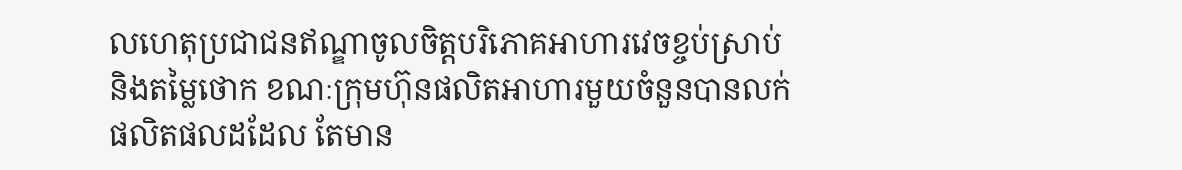លហេតុប្រជាជនឥណ្ឌាចូលចិត្តបរិភោគអាហារវេចខ្ចប់ស្រាប់ និងតម្លៃថោក ខណៈក្រុមហ៊ុនផលិតអាហារមួយចំនួនបានលក់ផលិតផលដដែល តែមាន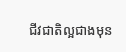ជីវជាតិល្អជាងមុន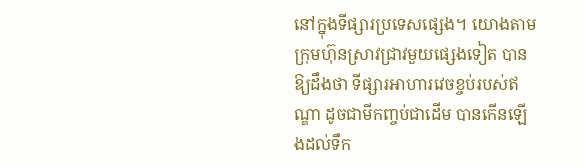នៅក្នុងទីផ្សារប្រទេសផ្សេង។ យោងតាមក្រុមហ៊ុនស្រាវជ្រាវមួយផ្សេងទៀត បានឱ្យដឹងថា ទីផ្សារអាហារវេចខ្ចប់របស់ឥណ្ឌា ដូចជាមីកញ្ចប់ជាដើម បានកើនឡើងដល់ទឹក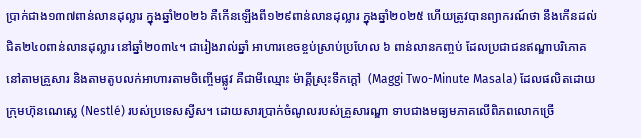ប្រាក់ជាង១៣៧ពាន់លានដុល្លារ ក្នុងឆ្នាំ២០២៦ គឺកើនឡើងពី១២៩ពាន់លានដុល្លារ ក្នុងឆ្នាំ២០២៥ ហើយត្រូវបានព្យាករណ៍ថា នឹងកើនដល់ជិត២៤០ពាន់លានដុល្លារ នៅឆ្នាំ២០៣៤។ ជារៀងរាល់ឆ្នាំ អាហារខេចខ្ចប់ស្រាប់ប្រហែល ៦ ពាន់លានកញ្ចប់ ដែលប្រជាជនឥណ្ឌាបរិភោគនៅតាមគ្រួសារ និងតាមតូបលក់អាហារតាមចិញ្ចើមផ្លូវ គឺជាមីឈ្មោះ ម៉ាគ្គីស្រុះទឹកក្តៅ  (Maggi Two-Minute Masala) ដែលផលិតដោយក្រុមហ៊ុនណេស្លេ (Nestlé) របស់ប្រទេសស្វីស។ ដោយសារប្រាក់ចំណូលរបស់គ្រួសារណ្ឌា ទាបជាងមធ្យមភាគលើពិភពលោកច្រើ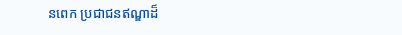នពេក ប្រជាជនឥណ្ឌាដ៏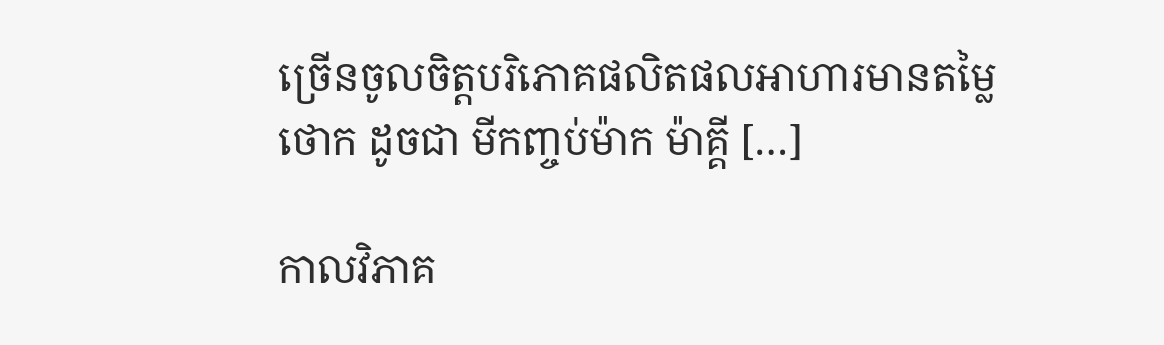ច្រើនចូលចិត្តបរិភោគផលិតផលអាហារមានតម្លៃថោក ដូចជា មីកញ្ចប់ម៉ាក ម៉ាគ្គី […]

កាលវិភាគ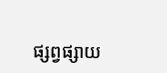ផ្សព្វផ្សាយ